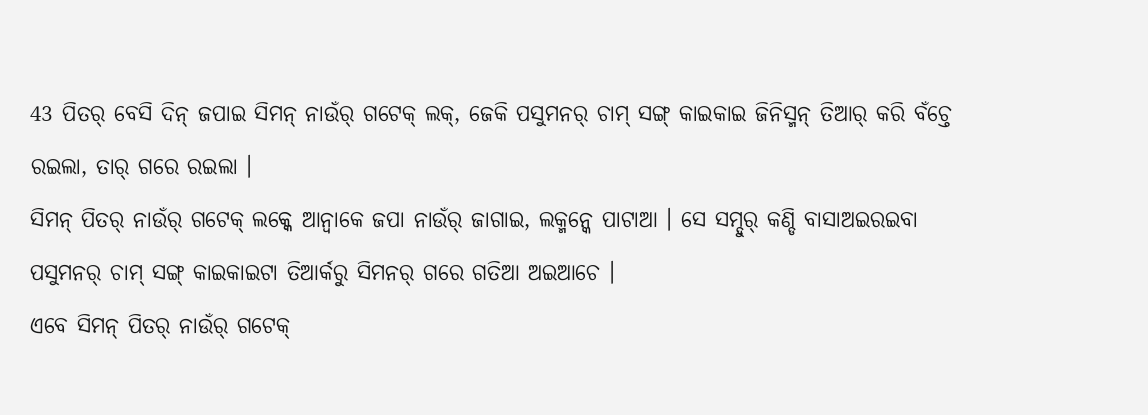43 ପିତର୍ ବେସି ଦିନ୍ ଜପାଇ ସିମନ୍ ନାଉଁର୍ ଗଟେକ୍ ଲକ୍, ଜେକି ପସୁମନର୍ ଚାମ୍ ସଙ୍ଗ୍ କାଇକାଇ ଜିନିସ୍ମନ୍ ତିଆର୍ କରି ବଁଚ୍ତେ ରଇଲା, ତାର୍ ଗରେ ରଇଲା ।
ସିମନ୍ ପିତର୍ ନାଉଁର୍ ଗଟେକ୍ ଲକ୍କେ ଆନ୍ବାକେ ଜପା ନାଉଁର୍ ଜାଗାଇ, ଲକ୍ମନ୍କେ ପାଟାଆ । ସେ ସମ୍ଦୁର୍ କଣ୍ଡି ବାସାଅଇରଇବା ପସୁମନର୍ ଚାମ୍ ସଙ୍ଗ୍ କାଇକାଇଟା ତିଆର୍କରୁ ସିମନର୍ ଗରେ ଗତିଆ ଅଇଆଚେ ।
ଏବେ ସିମନ୍ ପିତର୍ ନାଉଁର୍ ଗଟେକ୍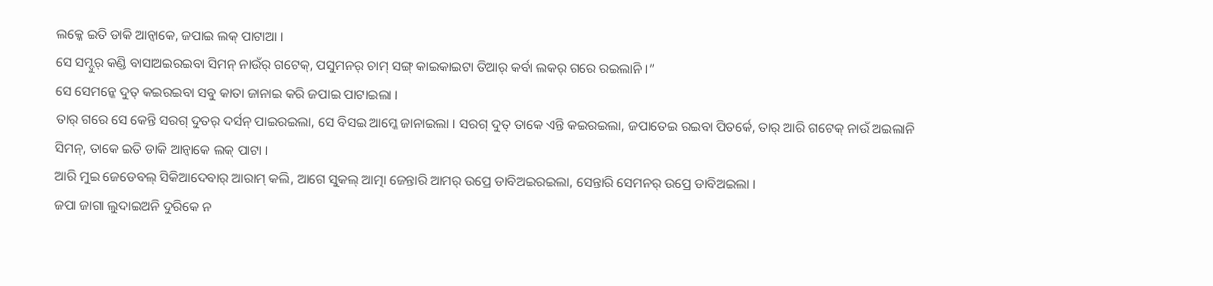ଲକ୍କେ ଇତି ଡାକି ଆନ୍ବାକେ, ଜପାଇ ଲକ୍ ପାଟାଆ ।
ସେ ସମ୍ଦୁର୍ କଣ୍ଡି ବାସାଅଇରଇବା ସିମନ୍ ନାଉଁର୍ ଗଟେକ୍, ପସୁମନର୍ ଚାମ୍ ସଙ୍ଗ୍ କାଇକାଇଟା ତିଆର୍ କର୍ବା ଲକର୍ ଗରେ ରଇଲାନି ।”
ସେ ସେମନ୍କେ ଦୁତ୍ କଇରଇବା ସବୁ କାତା ଜାନାଇ କରି ଜପାଇ ପାଟାଇଲା ।
ତାର୍ ଗରେ ସେ କେନ୍ତି ସରଗ୍ ଦୁତର୍ ଦର୍ସନ୍ ପାଇରଇଲା, ସେ ବିସଇ ଆମ୍କେ ଜାନାଇଲା । ସରଗ୍ ଦୁତ୍ ତାକେ ଏନ୍ତି କଇରଇଲା, ଜପାତେଇ ରଇବା ପିତର୍କେ, ତାର୍ ଆରି ଗଟେକ୍ ନାଉଁ ଅଇଲାନି ସିମନ୍, ତାକେ ଇତି ଡାକି ଆନ୍ବାକେ ଲକ୍ ପାଟା ।
ଆରି ମୁଇ ଜେଡେବଲ୍ ସିକିଆଦେବାର୍ ଆରାମ୍ କଲି, ଆଗେ ସୁକଲ୍ ଆତ୍ମା ଜେନ୍ତାରି ଆମର୍ ଉପ୍ରେ ଡାବିଅଇରଇଲା, ସେନ୍ତାରି ସେମନର୍ ଉପ୍ରେ ଡାବିଅଇଲା ।
ଜପା ଜାଗା ଲୁଦାଇଅନି ଦୁରିକେ ନ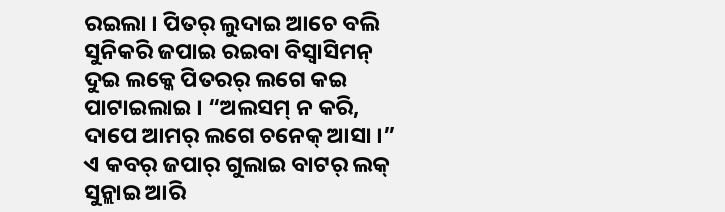ରଇଲା । ପିତର୍ ଲୁଦାଇ ଆଚେ ବଲି ସୁନିକରି ଜପାଇ ରଇବା ବିସ୍ବାସିମନ୍ ଦୁଇ ଲକ୍କେ ପିତରର୍ ଲଗେ କଇ ପାଟାଇଲାଇ । “ଅଲସମ୍ ନ କରି, ଦାପେ ଆମର୍ ଲଗେ ଚନେକ୍ ଆସା ।”
ଏ କବର୍ ଜପାର୍ ଗୁଲାଇ ବାଟର୍ ଲକ୍ ସୁନ୍ଲାଇ ଆରି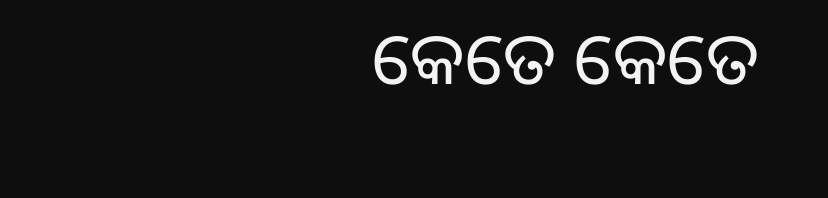କେତେ କେତେ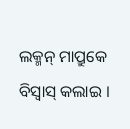ଲକ୍ମନ୍ ମାପ୍ରୁକେ ବିସ୍ବାସ୍ କଲାଇ ।